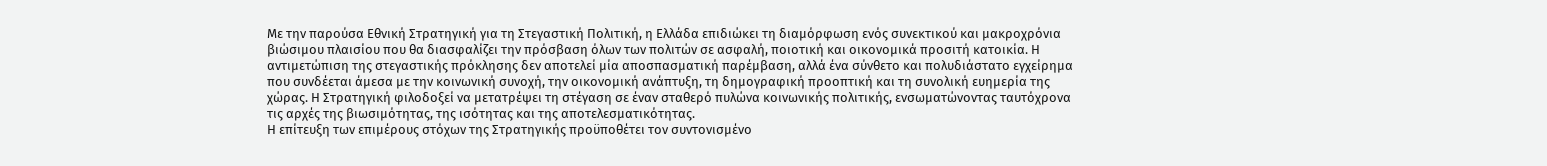Με την παρούσα Εθνική Στρατηγική για τη Στεγαστική Πολιτική, η Ελλάδα επιδιώκει τη διαμόρφωση ενός συνεκτικού και μακροχρόνια βιώσιμου πλαισίου που θα διασφαλίζει την πρόσβαση όλων των πολιτών σε ασφαλή, ποιοτική και οικονομικά προσιτή κατοικία. Η αντιμετώπιση της στεγαστικής πρόκλησης δεν αποτελεί μία αποσπασματική παρέμβαση, αλλά ένα σύνθετο και πολυδιάστατο εγχείρημα που συνδέεται άμεσα με την κοινωνική συνοχή, την οικονομική ανάπτυξη, τη δημογραφική προοπτική και τη συνολική ευημερία της χώρας. Η Στρατηγική φιλοδοξεί να μετατρέψει τη στέγαση σε έναν σταθερό πυλώνα κοινωνικής πολιτικής, ενσωματώνοντας ταυτόχρονα τις αρχές της βιωσιμότητας, της ισότητας και της αποτελεσματικότητας.
Η επίτευξη των επιμέρους στόχων της Στρατηγικής προϋποθέτει τον συντονισμένο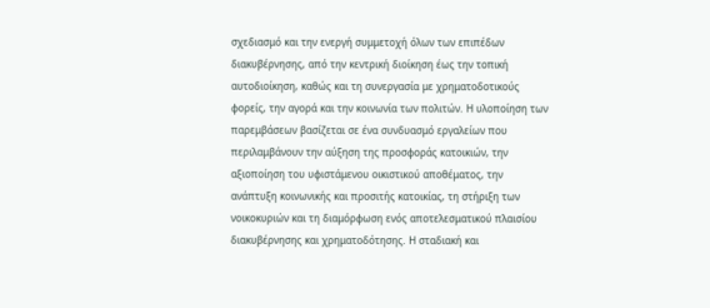σχεδιασμό και την ενεργή συμμετοχή όλων των επιπέδων διακυβέρνησης, από την κεντρική διοίκηση έως την τοπική αυτοδιοίκηση, καθώς και τη συνεργασία με χρηματοδοτικούς φορείς, την αγορά και την κοινωνία των πολιτών. Η υλοποίηση των παρεμβάσεων βασίζεται σε ένα συνδυασμό εργαλείων που περιλαμβάνουν την αύξηση της προσφοράς κατοικιών, την αξιοποίηση του υφιστάμενου οικιστικού αποθέματος, την ανάπτυξη κοινωνικής και προσιτής κατοικίας, τη στήριξη των νοικοκυριών και τη διαμόρφωση ενός αποτελεσματικού πλαισίου διακυβέρνησης και χρηματοδότησης. Η σταδιακή και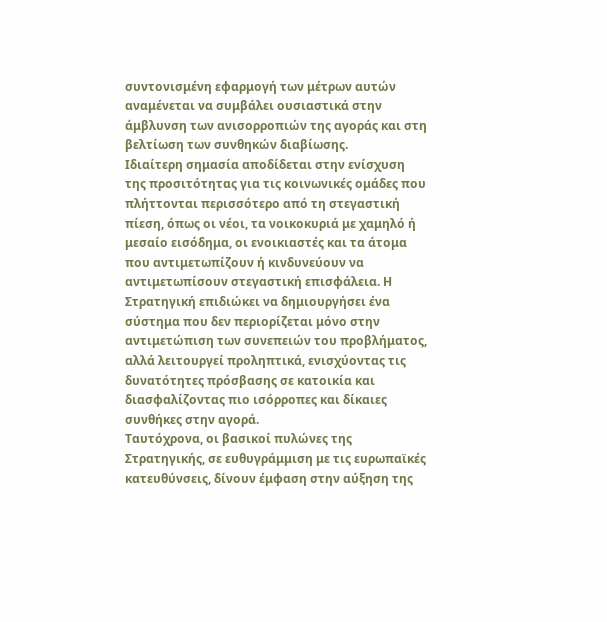συντονισμένη εφαρμογή των μέτρων αυτών αναμένεται να συμβάλει ουσιαστικά στην άμβλυνση των ανισορροπιών της αγοράς και στη βελτίωση των συνθηκών διαβίωσης.
Ιδιαίτερη σημασία αποδίδεται στην ενίσχυση της προσιτότητας για τις κοινωνικές ομάδες που πλήττονται περισσότερο από τη στεγαστική πίεση, όπως οι νέοι, τα νοικοκυριά με χαμηλό ή μεσαίο εισόδημα, οι ενοικιαστές και τα άτομα που αντιμετωπίζουν ή κινδυνεύουν να αντιμετωπίσουν στεγαστική επισφάλεια. Η Στρατηγική επιδιώκει να δημιουργήσει ένα σύστημα που δεν περιορίζεται μόνο στην αντιμετώπιση των συνεπειών του προβλήματος, αλλά λειτουργεί προληπτικά, ενισχύοντας τις δυνατότητες πρόσβασης σε κατοικία και διασφαλίζοντας πιο ισόρροπες και δίκαιες συνθήκες στην αγορά.
Ταυτόχρονα, οι βασικοί πυλώνες της Στρατηγικής, σε ευθυγράμμιση με τις ευρωπαϊκές κατευθύνσεις, δίνουν έμφαση στην αύξηση της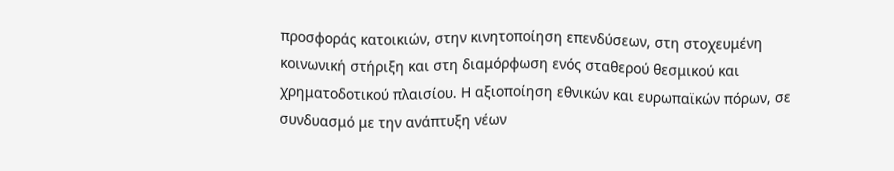προσφοράς κατοικιών, στην κινητοποίηση επενδύσεων, στη στοχευμένη κοινωνική στήριξη και στη διαμόρφωση ενός σταθερού θεσμικού και χρηματοδοτικού πλαισίου. Η αξιοποίηση εθνικών και ευρωπαϊκών πόρων, σε συνδυασμό με την ανάπτυξη νέων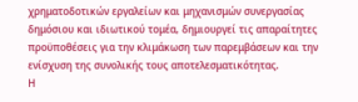χρηματοδοτικών εργαλείων και μηχανισμών συνεργασίας δημόσιου και ιδιωτικού τομέα, δημιουργεί τις απαραίτητες προϋποθέσεις για την κλιμάκωση των παρεμβάσεων και την ενίσχυση της συνολικής τους αποτελεσματικότητας.
Η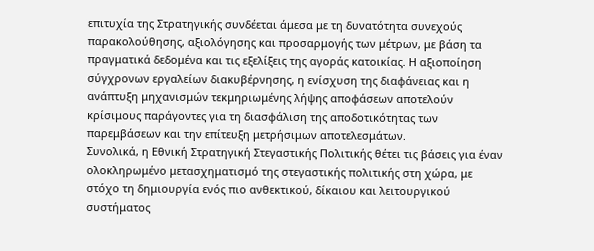επιτυχία της Στρατηγικής συνδέεται άμεσα με τη δυνατότητα συνεχούς παρακολούθησης, αξιολόγησης και προσαρμογής των μέτρων, με βάση τα πραγματικά δεδομένα και τις εξελίξεις της αγοράς κατοικίας. Η αξιοποίηση σύγχρονων εργαλείων διακυβέρνησης, η ενίσχυση της διαφάνειας και η ανάπτυξη μηχανισμών τεκμηριωμένης λήψης αποφάσεων αποτελούν κρίσιμους παράγοντες για τη διασφάλιση της αποδοτικότητας των παρεμβάσεων και την επίτευξη μετρήσιμων αποτελεσμάτων.
Συνολικά, η Εθνική Στρατηγική Στεγαστικής Πολιτικής θέτει τις βάσεις για έναν ολοκληρωμένο μετασχηματισμό της στεγαστικής πολιτικής στη χώρα, με στόχο τη δημιουργία ενός πιο ανθεκτικού, δίκαιου και λειτουργικού συστήματος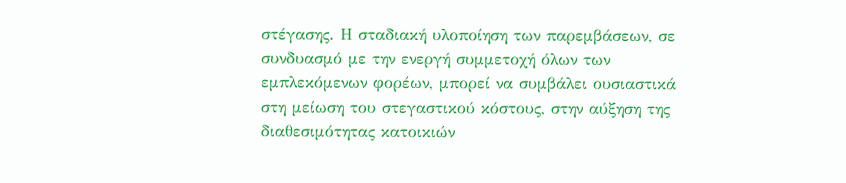στέγασης. Η σταδιακή υλοποίηση των παρεμβάσεων, σε συνδυασμό με την ενεργή συμμετοχή όλων των εμπλεκόμενων φορέων, μπορεί να συμβάλει ουσιαστικά στη μείωση του στεγαστικού κόστους, στην αύξηση της διαθεσιμότητας κατοικιών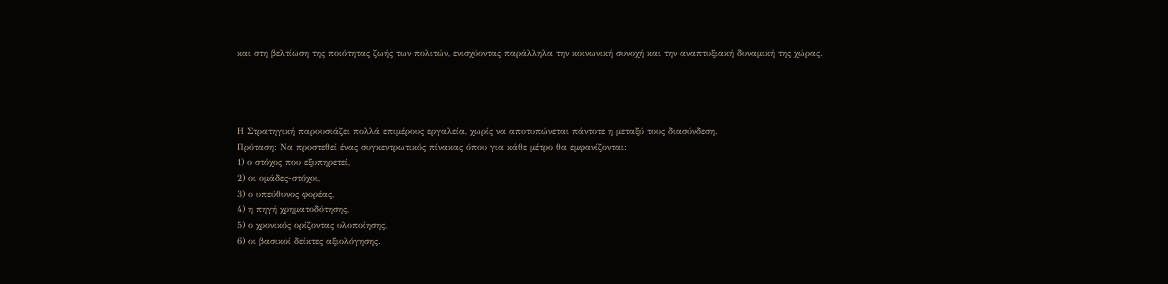και στη βελτίωση της ποιότητας ζωής των πολιτών, ενισχύοντας παράλληλα την κοινωνική συνοχή και την αναπτυξιακή δυναμική της χώρας.




Η Στρατηγική παρουσιάζει πολλά επιμέρους εργαλεία, χωρίς να αποτυπώνεται πάντοτε η μεταξύ τους διασύνδεση.
Πρόταση: Να προστεθεί ένας συγκεντρωτικός πίνακας όπου για κάθε μέτρο θα εμφανίζονται:
1) ο στόχος που εξυπηρετεί,
2) οι ομάδες-στόχοι,
3) ο υπεύθυνος φορέας,
4) η πηγή χρηματοδότησης,
5) ο χρονικός ορίζοντας υλοποίησης,
6) οι βασικοί δείκτες αξιολόγησης.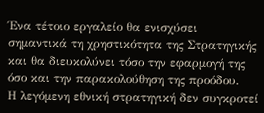Ένα τέτοιο εργαλείο θα ενισχύσει σημαντικά τη χρηστικότητα της Στρατηγικής και θα διευκολύνει τόσο την εφαρμογή της όσο και την παρακολούθηση της προόδου.
Η λεγόμενη εθνική στρατηγική δεν συγκροτεί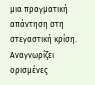μια πραγματική απάντηση στη στεγαστική κρίση. Αναγνωρίζει ορισμένες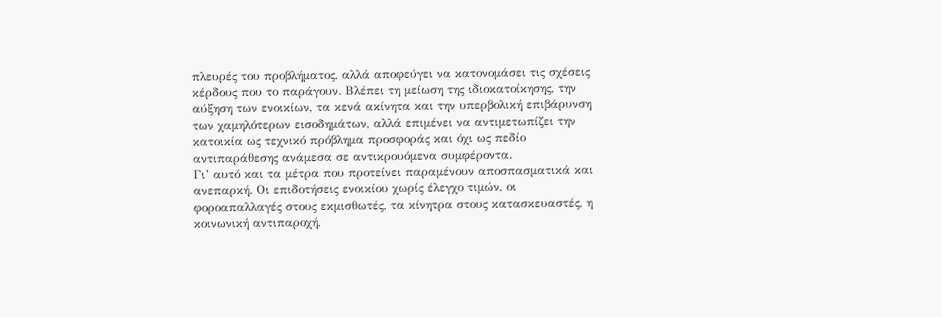πλευρές του προβλήματος, αλλά αποφεύγει να κατονομάσει τις σχέσεις κέρδους που το παράγουν. Βλέπει τη μείωση της ιδιοκατοίκησης, την αύξηση των ενοικίων, τα κενά ακίνητα και την υπερβολική επιβάρυνση των χαμηλότερων εισοδημάτων, αλλά επιμένει να αντιμετωπίζει την κατοικία ως τεχνικό πρόβλημα προσφοράς και όχι ως πεδίο αντιπαράθεσης ανάμεσα σε αντικρουόμενα συμφέροντα.
Γι’ αυτό και τα μέτρα που προτείνει παραμένουν αποσπασματικά και ανεπαρκή. Οι επιδοτήσεις ενοικίου χωρίς έλεγχο τιμών, οι φοροαπαλλαγές στους εκμισθωτές, τα κίνητρα στους κατασκευαστές, η κοινωνική αντιπαροχή,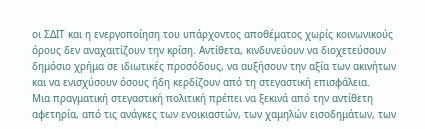οι ΣΔΙΤ και η ενεργοποίηση του υπάρχοντος αποθέματος χωρίς κοινωνικούς όρους δεν αναχαιτίζουν την κρίση. Αντίθετα, κινδυνεύουν να διοχετεύσουν δημόσιο χρήμα σε ιδιωτικές προσόδους, να αυξήσουν την αξία των ακινήτων και να ενισχύσουν όσους ήδη κερδίζουν από τη στεγαστική επισφάλεια.
Μια πραγματική στεγαστική πολιτική πρέπει να ξεκινά από την αντίθετη αφετηρία, από τις ανάγκες των ενοικιαστών, των χαμηλών εισοδημάτων, των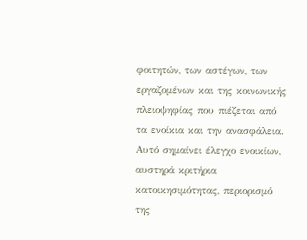φοιτητών, των αστέγων, των εργαζομένων και της κοινωνικής πλειοψηφίας που πιέζεται από τα ενοίκια και την ανασφάλεια. Αυτό σημαίνει έλεγχο ενοικίων, αυστηρά κριτήρια κατοικησιμότητας, περιορισμό της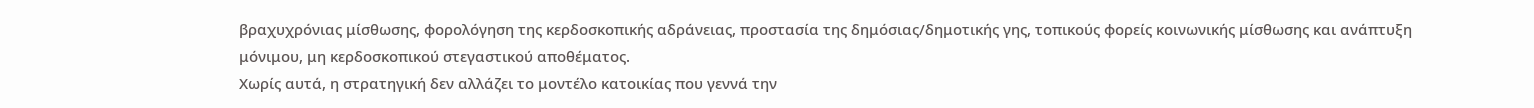βραχυχρόνιας μίσθωσης, φορολόγηση της κερδοσκοπικής αδράνειας, προστασία της δημόσιας/δημοτικής γης, τοπικούς φορείς κοινωνικής μίσθωσης και ανάπτυξη μόνιμου, μη κερδοσκοπικού στεγαστικού αποθέματος.
Χωρίς αυτά, η στρατηγική δεν αλλάζει το μοντέλο κατοικίας που γεννά την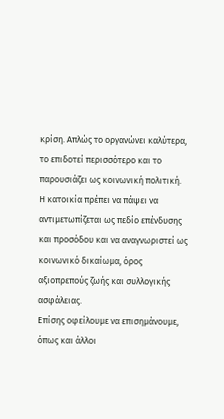κρίση. Απλώς το οργανώνει καλύτερα, το επιδοτεί περισσότερο και το παρουσιάζει ως κοινωνική πολιτική. Η κατοικία πρέπει να πάψει να αντιμετωπίζεται ως πεδίο επένδυσης και προσόδου και να αναγνωριστεί ως κοινωνικό δικαίωμα, όρος αξιοπρεπούς ζωής και συλλογικής ασφάλειας.
Επίσης οφείλουμε να επισημάνουμε, όπως και άλλοι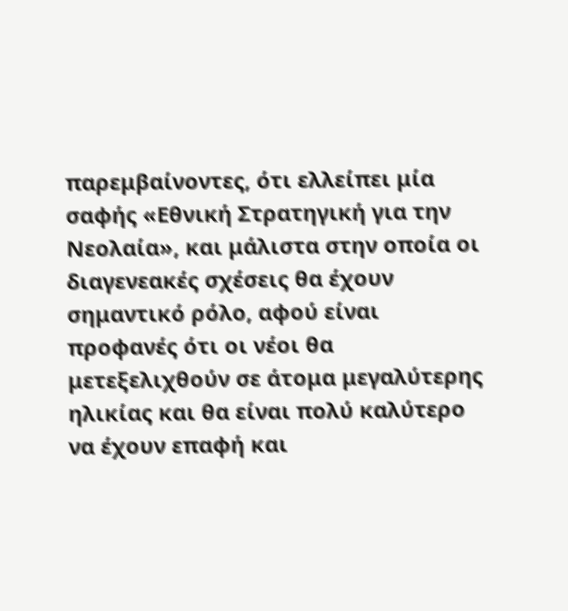παρεμβαίνοντες, ότι ελλείπει μία σαφής «Εθνική Στρατηγική για την Νεολαία», και μάλιστα στην οποία οι διαγενεακές σχέσεις θα έχουν σημαντικό ρόλο, αφού είναι προφανές ότι οι νέοι θα μετεξελιχθούν σε άτομα μεγαλύτερης ηλικίας και θα είναι πολύ καλύτερο να έχουν επαφή και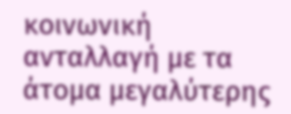κοινωνική ανταλλαγή με τα άτομα μεγαλύτερης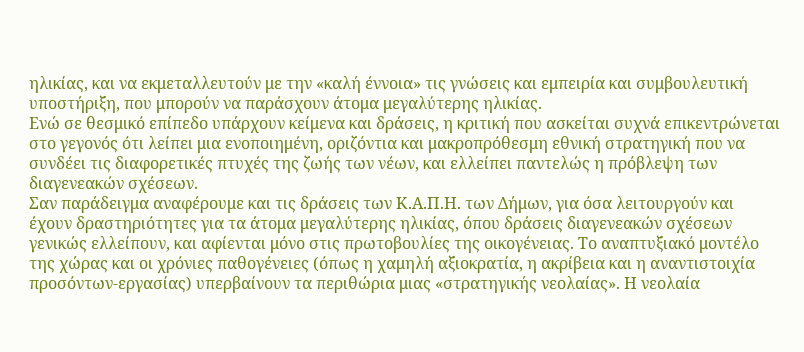ηλικίας, και να εκμεταλλευτούν με την «καλή έννοια» τις γνώσεις και εμπειρία και συμβουλευτική υποστήριξη, που μπορούν να παράσχουν άτομα μεγαλύτερης ηλικίας.
Ενώ σε θεσμικό επίπεδο υπάρχουν κείμενα και δράσεις, η κριτική που ασκείται συχνά επικεντρώνεται στο γεγονός ότι λείπει μια ενοποιημένη, οριζόντια και μακροπρόθεσμη εθνική στρατηγική που να συνδέει τις διαφορετικές πτυχές της ζωής των νέων, και ελλείπει παντελώς η πρόβλεψη των διαγενεακών σχέσεων.
Σαν παράδειγμα αναφέρουμε και τις δράσεις των Κ.Α.Π.Η. των Δήμων, για όσα λειτουργούν και έχουν δραστηριότητες για τα άτομα μεγαλύτερης ηλικίας, όπου δράσεις διαγενεακών σχέσεων γενικώς ελλείπουν, και αφίενται μόνο στις πρωτοβουλίες της οικογένειας. Το αναπτυξιακό μοντέλο της χώρας και οι χρόνιες παθογένειες (όπως η χαμηλή αξιοκρατία, η ακρίβεια και η αναντιστοιχία προσόντων-εργασίας) υπερβαίνουν τα περιθώρια μιας «στρατηγικής νεολαίας». Η νεολαία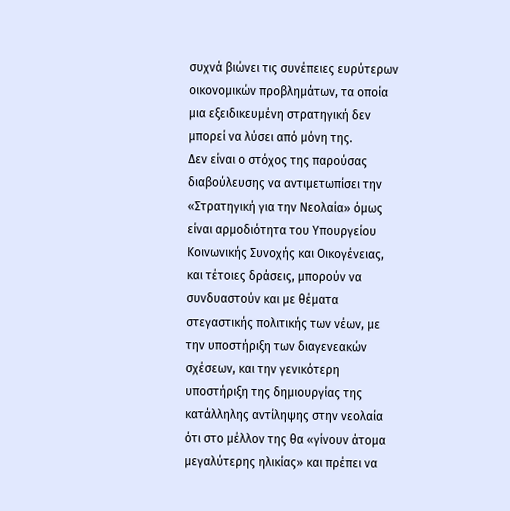συχνά βιώνει τις συνέπειες ευρύτερων οικονομικών προβλημάτων, τα οποία μια εξειδικευμένη στρατηγική δεν μπορεί να λύσει από μόνη της.
Δεν είναι ο στόχος της παρούσας διαβούλευσης να αντιμετωπίσει την «Στρατηγική για την Νεολαία» όμως είναι αρμοδιότητα του Υπουργείου Κοινωνικής Συνοχής και Οικογένειας, και τέτοιες δράσεις, μπορούν να συνδυαστούν και με θέματα στεγαστικής πολιτικής των νέων, με την υποστήριξη των διαγενεακών σχέσεων, και την γενικότερη υποστήριξη της δημιουργίας της κατάλληλης αντίληψης στην νεολαία ότι στο μέλλον της θα «γίνουν άτομα μεγαλύτερης ηλικίας» και πρέπει να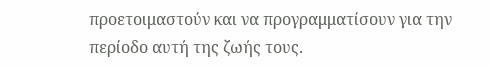προετοιμαστούν και να προγραμματίσουν για την περίοδο αυτή της ζωής τους.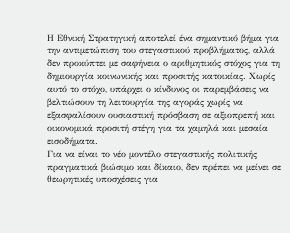Η Εθνική Στρατηγική αποτελεί ένα σημαντικό βήμα για την αντιμετώπιση του στεγαστικού προβλήματος, αλλά δεν προκύπτει με σαφήνεια ο αριθμητικός στόχος για τη δημιουργία κοινωνικής και προσιτής κατοικίας. Χωρίς αυτό το στόχο, υπάρχει ο κίνδυνος οι παρεμβάσεις να βελτιώσουν τη λειτουργία της αγοράς χωρίς να εξασφαλίσουν ουσιαστική πρόσβαση σε αξιοπρεπή και οικονομικά προσιτή στέγη για τα χαμηλά και μεσαία εισοδήματα.
Για να είναι το νέο μοντέλο στεγαστικής πολιτικής πραγματικά βιώσιμο και δίκαιο, δεν πρέπει να μείνει σε θεωρητικές υποσχέσεις για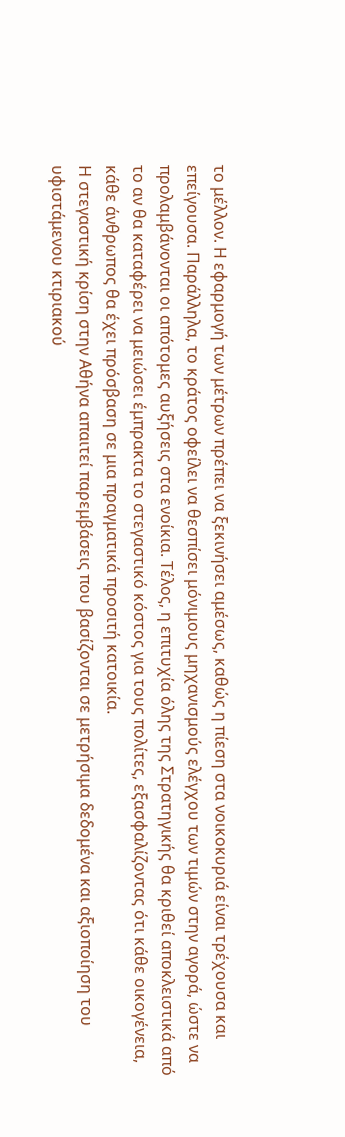το μέλλον. Η εφαρμογή των μέτρων πρέπει να ξεκινήσει αμέσως, καθώς η πίεση στα νοικοκυριά είναι τρέχουσα και επείγουσα. Παράλληλα, το κράτος οφείλει να θεσπίσει μόνιμους μηχανισμούς ελέγχου των τιμών στην αγορά, ώστε να προλαμβάνονται οι απότομες αυξήσεις στα ενοίκια. Τέλος, η επιτυχία όλης της Στρατηγικής θα κριθεί αποκλειστικά από το αν θα καταφέρει να μειώσει έμπρακτα το στεγαστικό κόστος για τους πολίτες, εξασφαλίζοντας ότι κάθε οικογένεια, κάθε άνθρωπος θα έχει πρόσβαση σε μια πραγματικά προσιτή κατοικία.
Η στεγαστική κρίση στην Αθήνα απαιτεί παρεμβάσεις που βασίζονται σε μετρήσιμα δεδομένα και αξιοποίηση του υφιστάμενου κτιριακού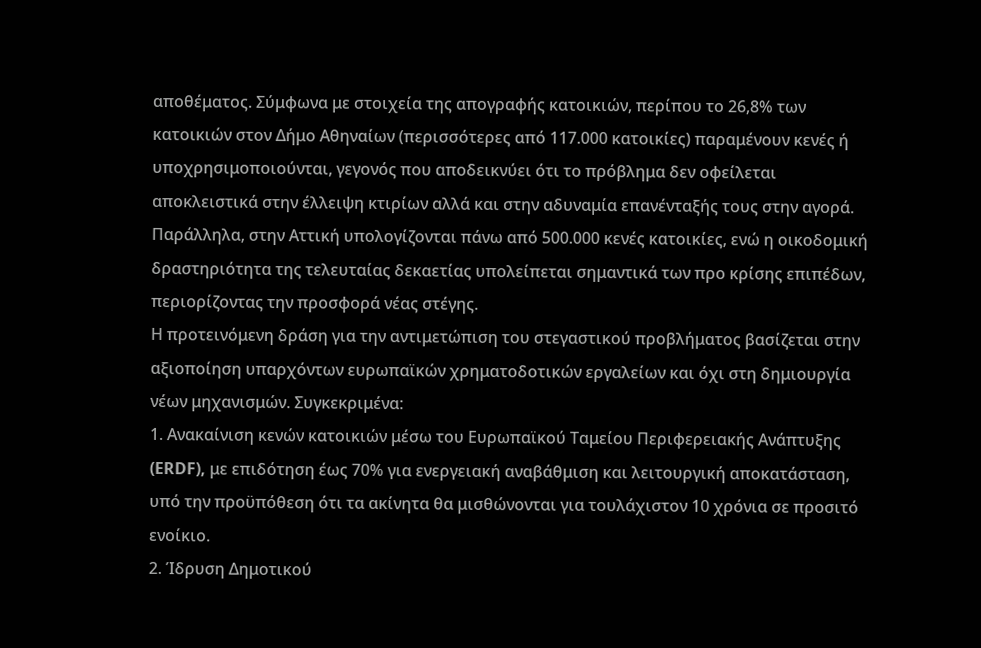αποθέματος. Σύμφωνα με στοιχεία της απογραφής κατοικιών, περίπου το 26,8% των κατοικιών στον Δήμο Αθηναίων (περισσότερες από 117.000 κατοικίες) παραμένουν κενές ή υποχρησιμοποιούνται, γεγονός που αποδεικνύει ότι το πρόβλημα δεν οφείλεται αποκλειστικά στην έλλειψη κτιρίων αλλά και στην αδυναμία επανένταξής τους στην αγορά. Παράλληλα, στην Αττική υπολογίζονται πάνω από 500.000 κενές κατοικίες, ενώ η οικοδομική δραστηριότητα της τελευταίας δεκαετίας υπολείπεται σημαντικά των προ κρίσης επιπέδων, περιορίζοντας την προσφορά νέας στέγης.
Η προτεινόμενη δράση για την αντιμετώπιση του στεγαστικού προβλήματος βασίζεται στην αξιοποίηση υπαρχόντων ευρωπαϊκών χρηματοδοτικών εργαλείων και όχι στη δημιουργία νέων μηχανισμών. Συγκεκριμένα:
1. Ανακαίνιση κενών κατοικιών μέσω του Ευρωπαϊκού Ταμείου Περιφερειακής Ανάπτυξης (ERDF), με επιδότηση έως 70% για ενεργειακή αναβάθμιση και λειτουργική αποκατάσταση, υπό την προϋπόθεση ότι τα ακίνητα θα μισθώνονται για τουλάχιστον 10 χρόνια σε προσιτό ενοίκιο.
2. Ίδρυση Δημοτικού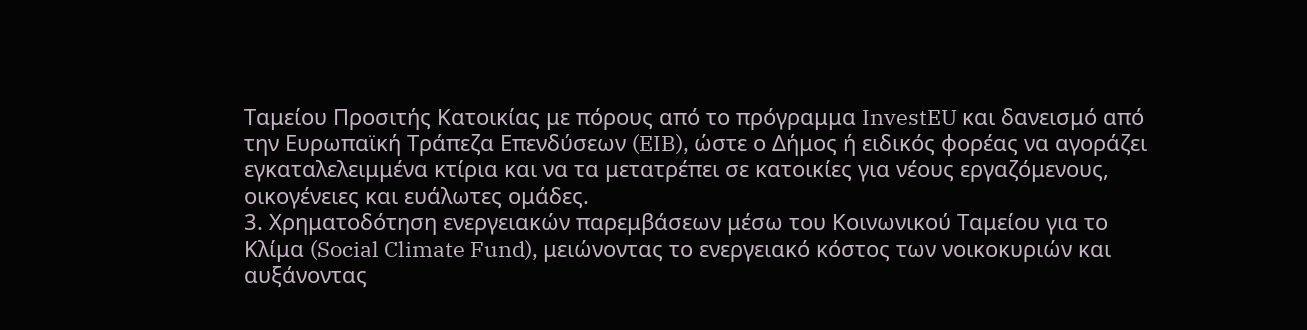Ταμείου Προσιτής Κατοικίας με πόρους από το πρόγραμμα InvestEU και δανεισμό από την Ευρωπαϊκή Τράπεζα Επενδύσεων (EIB), ώστε ο Δήμος ή ειδικός φορέας να αγοράζει εγκαταλελειμμένα κτίρια και να τα μετατρέπει σε κατοικίες για νέους εργαζόμενους, οικογένειες και ευάλωτες ομάδες.
3. Χρηματοδότηση ενεργειακών παρεμβάσεων μέσω του Κοινωνικού Ταμείου για το Κλίμα (Social Climate Fund), μειώνοντας το ενεργειακό κόστος των νοικοκυριών και αυξάνοντας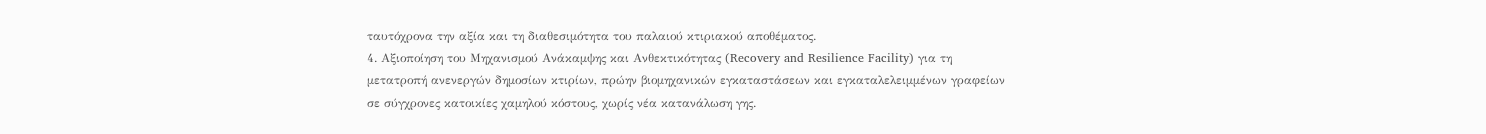ταυτόχρονα την αξία και τη διαθεσιμότητα του παλαιού κτιριακού αποθέματος.
4. Αξιοποίηση του Μηχανισμού Ανάκαμψης και Ανθεκτικότητας (Recovery and Resilience Facility) για τη μετατροπή ανενεργών δημοσίων κτιρίων, πρώην βιομηχανικών εγκαταστάσεων και εγκαταλελειμμένων γραφείων σε σύγχρονες κατοικίες χαμηλού κόστους, χωρίς νέα κατανάλωση γης.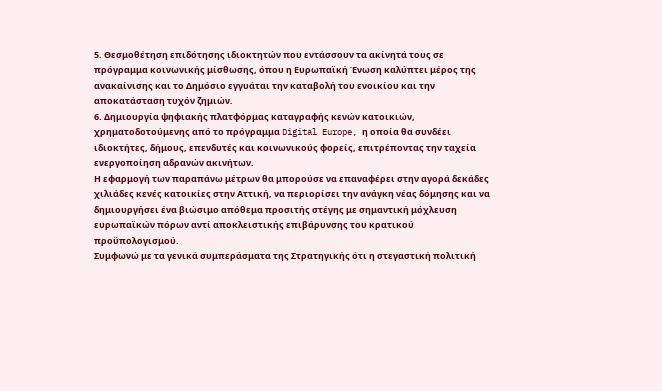5. Θεσμοθέτηση επιδότησης ιδιοκτητών που εντάσσουν τα ακίνητά τους σε πρόγραμμα κοινωνικής μίσθωσης, όπου η Ευρωπαϊκή Ένωση καλύπτει μέρος της ανακαίνισης και το Δημόσιο εγγυάται την καταβολή του ενοικίου και την αποκατάσταση τυχόν ζημιών.
6. Δημιουργία ψηφιακής πλατφόρμας καταγραφής κενών κατοικιών, χρηματοδοτούμενης από το πρόγραμμα Digital Europe, η οποία θα συνδέει ιδιοκτήτες, δήμους, επενδυτές και κοινωνικούς φορείς, επιτρέποντας την ταχεία ενεργοποίηση αδρανών ακινήτων.
Η εφαρμογή των παραπάνω μέτρων θα μπορούσε να επαναφέρει στην αγορά δεκάδες χιλιάδες κενές κατοικίες στην Αττική, να περιορίσει την ανάγκη νέας δόμησης και να δημιουργήσει ένα βιώσιμο απόθεμα προσιτής στέγης με σημαντική μόχλευση ευρωπαϊκών πόρων αντί αποκλειστικής επιβάρυνσης του κρατικού προϋπολογισμού.
Συμφωνώ με τα γενικά συμπεράσματα της Στρατηγικής ότι η στεγαστική πολιτική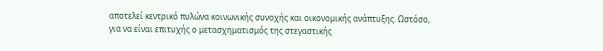αποτελεί κεντρικό πυλώνα κοινωνικής συνοχής και οικονομικής ανάπτυξης. Ωστόσο, για να είναι επιτυχής ο μετασχηματισμός της στεγαστικής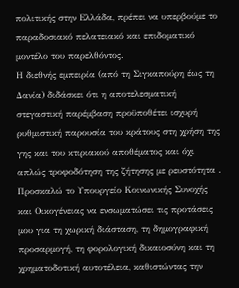πολιτικής στην Ελλάδα, πρέπει να υπερβούμε το παραδοσιακό πελατειακό και επιδοματικό μοντέλο του παρελθόντος.
Η διεθνής εμπειρία (από τη Σιγκαπούρη έως τη Δανία) διδάσκει ότι η αποτελεσματική στεγαστική παρέμβαση προϋποθέτει ισχυρή ρυθμιστική παρουσία του κράτους στη χρήση της γης και του κτιριακού αποθέματος και όχι απλώς τροφοδότηση της ζήτησης με ρευστότητα .
Προσκαλώ το Υπουργείο Κοινωνικής Συνοχής και Οικογένειας να ενσωματώσει τις προτάσεις μου για τη χωρική διάσταση, τη δημογραφική προσαρμογή, τη φορολογική δικαιοσύνη και τη χρηματοδοτική αυτοτέλεια, καθιστώντας την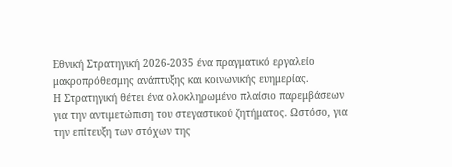Εθνική Στρατηγική 2026-2035 ένα πραγματικό εργαλείο μακροπρόθεσμης ανάπτυξης και κοινωνικής ευημερίας.
Η Στρατηγική θέτει ένα ολοκληρωμένο πλαίσιο παρεμβάσεων για την αντιμετώπιση του στεγαστικού ζητήματος. Ωστόσο, για την επίτευξη των στόχων της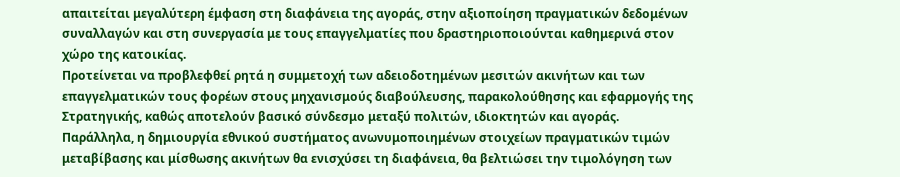απαιτείται μεγαλύτερη έμφαση στη διαφάνεια της αγοράς, στην αξιοποίηση πραγματικών δεδομένων συναλλαγών και στη συνεργασία με τους επαγγελματίες που δραστηριοποιούνται καθημερινά στον χώρο της κατοικίας.
Προτείνεται να προβλεφθεί ρητά η συμμετοχή των αδειοδοτημένων μεσιτών ακινήτων και των επαγγελματικών τους φορέων στους μηχανισμούς διαβούλευσης, παρακολούθησης και εφαρμογής της Στρατηγικής, καθώς αποτελούν βασικό σύνδεσμο μεταξύ πολιτών, ιδιοκτητών και αγοράς.
Παράλληλα, η δημιουργία εθνικού συστήματος ανωνυμοποιημένων στοιχείων πραγματικών τιμών μεταβίβασης και μίσθωσης ακινήτων θα ενισχύσει τη διαφάνεια, θα βελτιώσει την τιμολόγηση των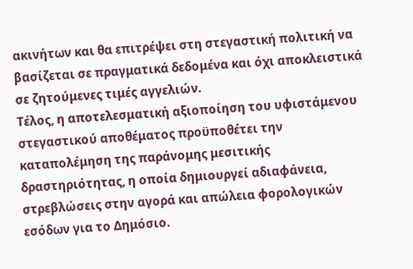ακινήτων και θα επιτρέψει στη στεγαστική πολιτική να βασίζεται σε πραγματικά δεδομένα και όχι αποκλειστικά σε ζητούμενες τιμές αγγελιών.
Τέλος, η αποτελεσματική αξιοποίηση του υφιστάμενου στεγαστικού αποθέματος προϋποθέτει την καταπολέμηση της παράνομης μεσιτικής δραστηριότητας, η οποία δημιουργεί αδιαφάνεια, στρεβλώσεις στην αγορά και απώλεια φορολογικών εσόδων για το Δημόσιο.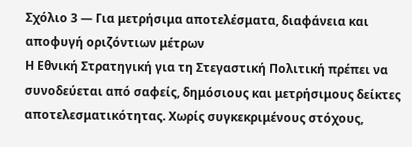Σχόλιο 3 — Για μετρήσιμα αποτελέσματα, διαφάνεια και αποφυγή οριζόντιων μέτρων
Η Εθνική Στρατηγική για τη Στεγαστική Πολιτική πρέπει να συνοδεύεται από σαφείς, δημόσιους και μετρήσιμους δείκτες αποτελεσματικότητας. Χωρίς συγκεκριμένους στόχους,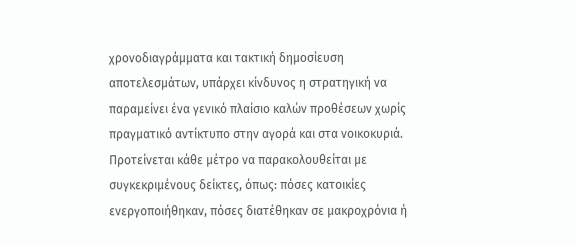χρονοδιαγράμματα και τακτική δημοσίευση αποτελεσμάτων, υπάρχει κίνδυνος η στρατηγική να παραμείνει ένα γενικό πλαίσιο καλών προθέσεων χωρίς πραγματικό αντίκτυπο στην αγορά και στα νοικοκυριά.
Προτείνεται κάθε μέτρο να παρακολουθείται με συγκεκριμένους δείκτες, όπως: πόσες κατοικίες ενεργοποιήθηκαν, πόσες διατέθηκαν σε μακροχρόνια ή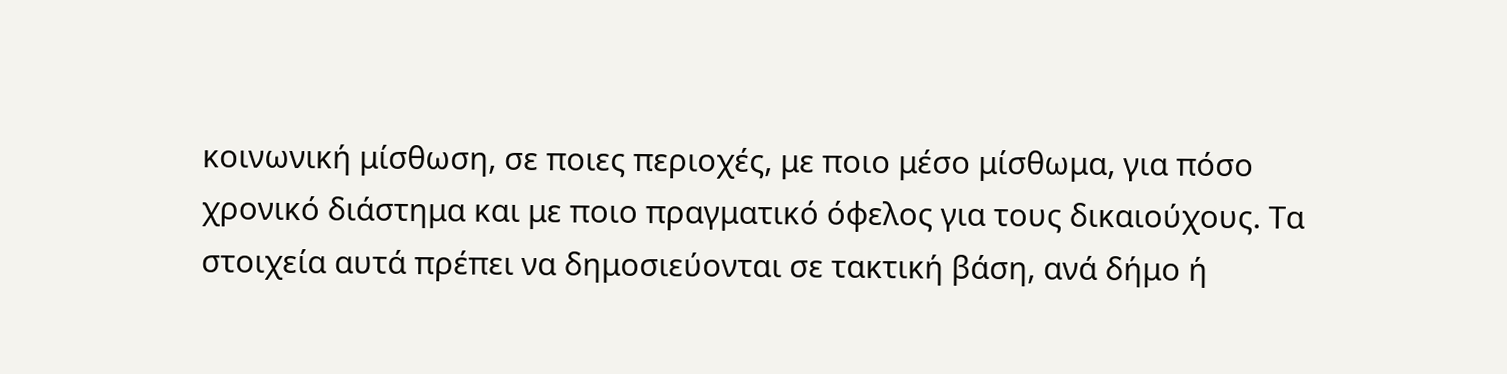κοινωνική μίσθωση, σε ποιες περιοχές, με ποιο μέσο μίσθωμα, για πόσο χρονικό διάστημα και με ποιο πραγματικό όφελος για τους δικαιούχους. Τα στοιχεία αυτά πρέπει να δημοσιεύονται σε τακτική βάση, ανά δήμο ή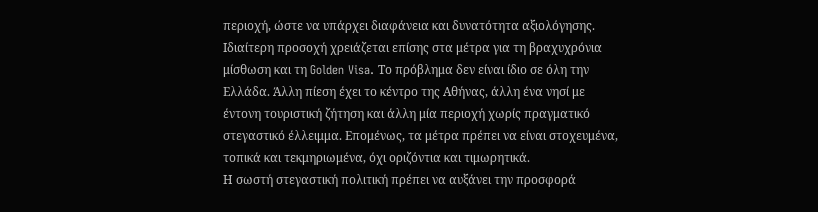περιοχή, ώστε να υπάρχει διαφάνεια και δυνατότητα αξιολόγησης.
Ιδιαίτερη προσοχή χρειάζεται επίσης στα μέτρα για τη βραχυχρόνια μίσθωση και τη Golden Visa. Το πρόβλημα δεν είναι ίδιο σε όλη την Ελλάδα. Άλλη πίεση έχει το κέντρο της Αθήνας, άλλη ένα νησί με έντονη τουριστική ζήτηση και άλλη μία περιοχή χωρίς πραγματικό στεγαστικό έλλειμμα. Επομένως, τα μέτρα πρέπει να είναι στοχευμένα, τοπικά και τεκμηριωμένα, όχι οριζόντια και τιμωρητικά.
Η σωστή στεγαστική πολιτική πρέπει να αυξάνει την προσφορά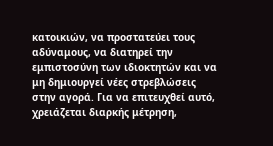κατοικιών, να προστατεύει τους αδύναμους, να διατηρεί την εμπιστοσύνη των ιδιοκτητών και να μη δημιουργεί νέες στρεβλώσεις στην αγορά. Για να επιτευχθεί αυτό, χρειάζεται διαρκής μέτρηση,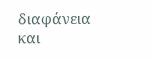διαφάνεια και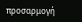προσαρμογή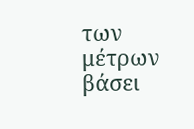των μέτρων βάσει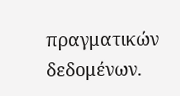πραγματικών δεδομένων.